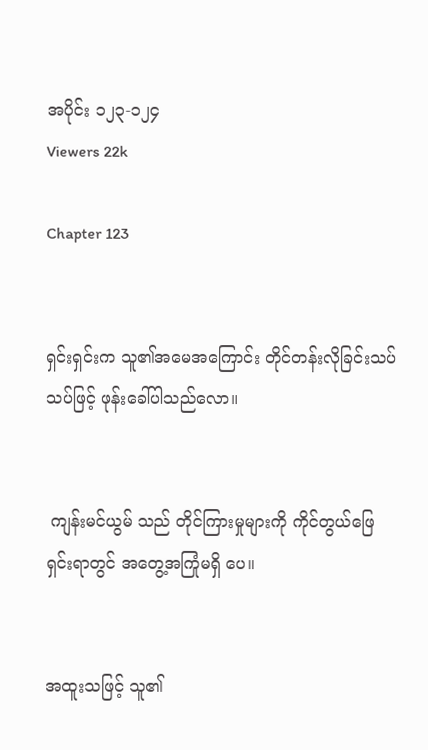အပိုင်း ၁၂၃-၁၂၄
Viewers 22k

Chapter 123


ရှင်းရှင်းက သူ၏အမေအကြောင်း တိုင်တန်းလိုခြင်းသပ်သပ်ဖြင့် ဖုန်းခေါ်ပါသည်လော။


 ကျန်းမင်ယွမ် သည် တိုင်ကြားမှုများကို ကိုင်တွယ်ဖြေရှင်းရာတွင် အတွေ့အကြုံမရှိ ပေ။


အထူးသဖြင့် သူ၏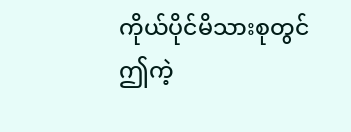ကိုယ်ပိုင်မိသားစုတွင်  ဤကဲ့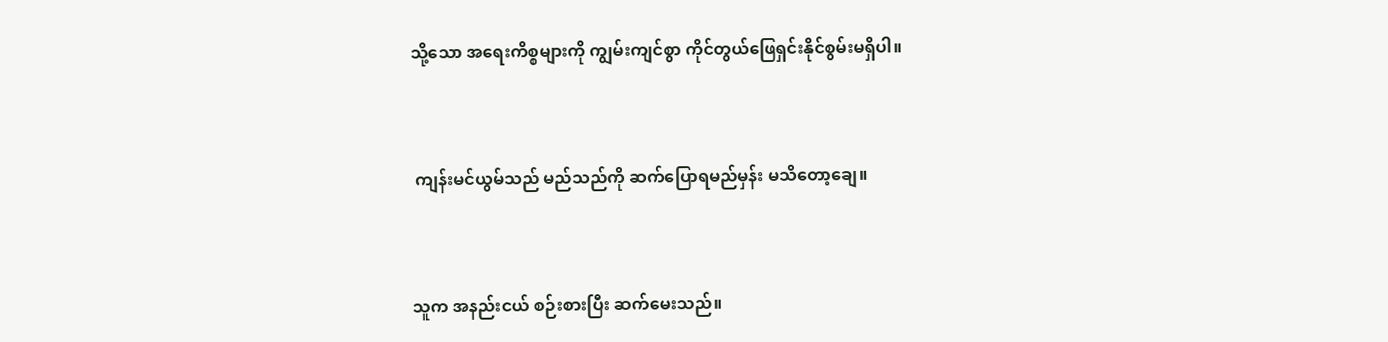သို့သော အရေးကိစ္စများကို ကျွမ်းကျင်စွာ ကိုင်တွယ်ဖြေရှင်းနိုင်စွမ်းမရှိပါ။


 ကျန်းမင်ယွမ်သည် မည်သည်ကို ဆက်ပြောရမည်မှန်း မသိတော့ချေ။


သူက အနည်းငယ် စဉ်းစားပြီး ဆက်မေးသည်။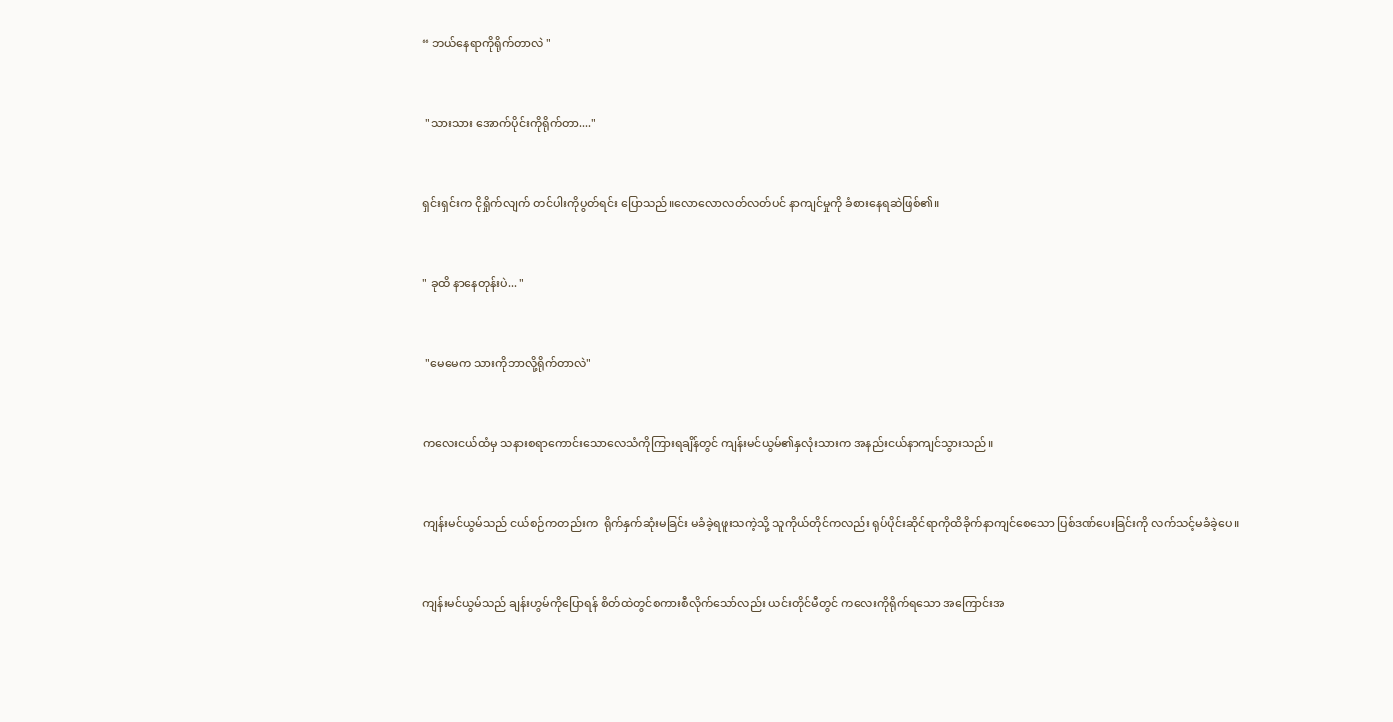“ ဘယ်နေရာကိုရိုက်တာလဲ "


 "သားသား အောက်ပိုင်းကိုရိုက်တာ...."


ရှင်းရှင်းက ငိုရှိုက်လျက် တင်ပါးကိုပွတ်ရင်း ပြောသည်။လောလောလတ်လတ်ပင် နာကျင်မှုကို ခံစားနေရဆဲဖြစ်၏။


" ခုထိ နာနေတုန်းပဲ... "


 "မေမေက သားကိုဘာလို့ရိုက်တာလဲ"


ကလေးငယ်ထံမှ သနားစရာကောင်းသောလေသံကိုကြားရချိန်တွင် ကျန်းမင်ယွမ်၏နှလုံးသားက အနည်းငယ်နာကျင်သွားသည်။


ကျန်းမင်ယွမ်သည် ငယ်စဉ်ကတည်းက  ရိုက်နှက်ဆုံးမခြင်း မခံခဲ့ရဖူးသကဲ့သို့ သူကိုယ်တိုင်ကလည်း ရုပ်ပိုင်းဆိုင်ရာကိုထိခိုက်နာကျင်စေသော ပြစ်ဒဏ်ပေးခြင်းကို လက်သင့်မခံခဲ့ပေ။


ကျန်းမင်ယွမ်သည် ချန်းဟွမ်ကိုပြောရန် စိတ်ထဲတွင်စကားစီလိုက်သော်လည်း ယင်းတိုင်မီတွင် ကလေးကိုရိုက်ရသော အကြောင်းအ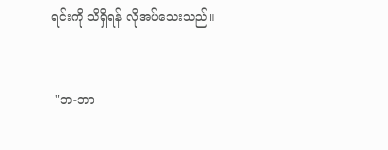ရင်းကို သိရှိရန် လိုအပ်သေးသည်။


 "ဘ-ဘာ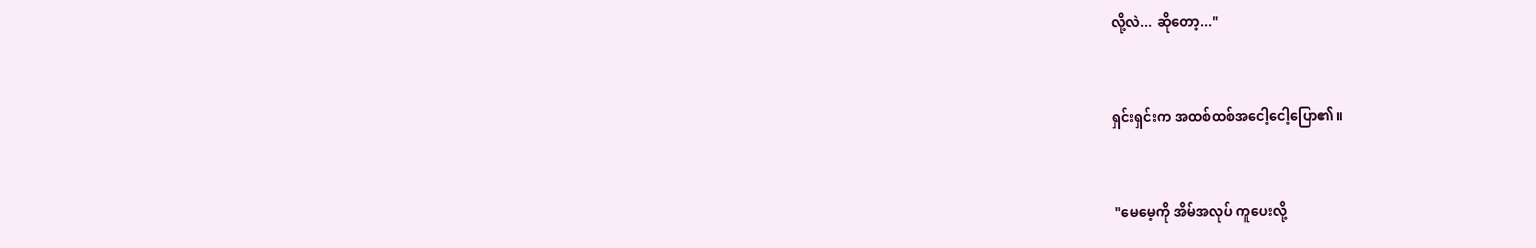လို့လဲ... ဆိုတော့..."


ရှင်းရှင်းက အထစ်ထစ်အငေါ့ငေါ့ပြော၏။


 "မေမေ့ကို အိမ်အလုပ် ကူပေးလို့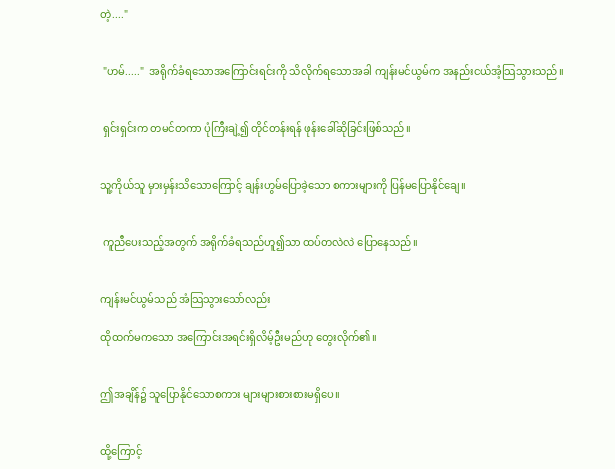တဲ့...."


 "ဟမ်....."  အရိုက်ခံရသောအကြောင်းရင်းကို သိလိုက်ရသောအခါ ကျန်းမင်ယွမ်က အနည်းငယ်အံ့သြသွားသည်။


 ရှင်းရှင်းက တမင်တကာ ပုံကြီးချဲ့၍ တိုင်တန်းရန် ဖုန်းခေါ်ဆိုခြင်းဖြစ်သည်။


သူ့ကိုယ်သူ မှားမှန်းသိသောကြောင့် ချန်းဟွမ်ပြောခဲ့သော စကားများကို ပြန်မပြောနိုင်ချေ။


 ကူညီပေးသည့်အတွက် အရိုက်ခံရသည်ဟူ၍သာ ထပ်တလဲလဲ ပြောနေသည်။


ကျန်းမင်ယွမ်သည် အံသြသွားသော်လည်း

ထိုထက်မက‌သော အကြောင်းအရင်းရှိလိမ့်ဦးမည်ဟု တွေးလိုက်၏။


ဤအချိန်၌ သူပြောနိုင်သောစကား များများစားစားမရှိပေ။


ထို့ကြောင့်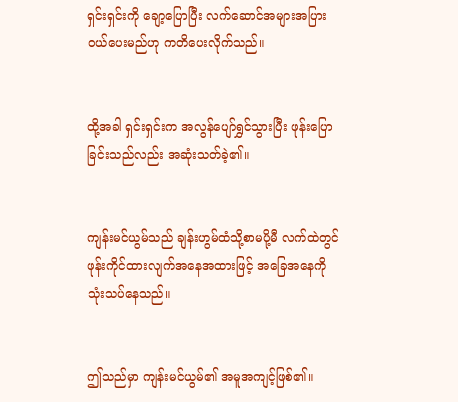ရှင်းရှင်းကို ‌ချော့ပြောပြီး လက်ဆောင်အများအပြားဝယ်ပေးမည်ဟု ကတိပေးလိုက်သည်။


ထို့အခါ ရှင်းရှင်းက အလွန်ပျော်ရွှင်သွားပြီး ဖုန်းပြောခြင်းသည်လည်း အဆုံးသတ်ခဲ့၏။


ကျန်းမင်ယွမ်သည် ချန်းဟွမ်ထံသို့စာမပို့မီ လက်ထဲတွင် ဖုန်းကိုင်ထားလျက်အနေအထားဖြင့် အခြေအနေကိုသုံးသပ်နေသည်။


ဤသည်မှာ ကျန်းမင်ယွမ်၏ အမူအကျင့်ဖြစ်၏။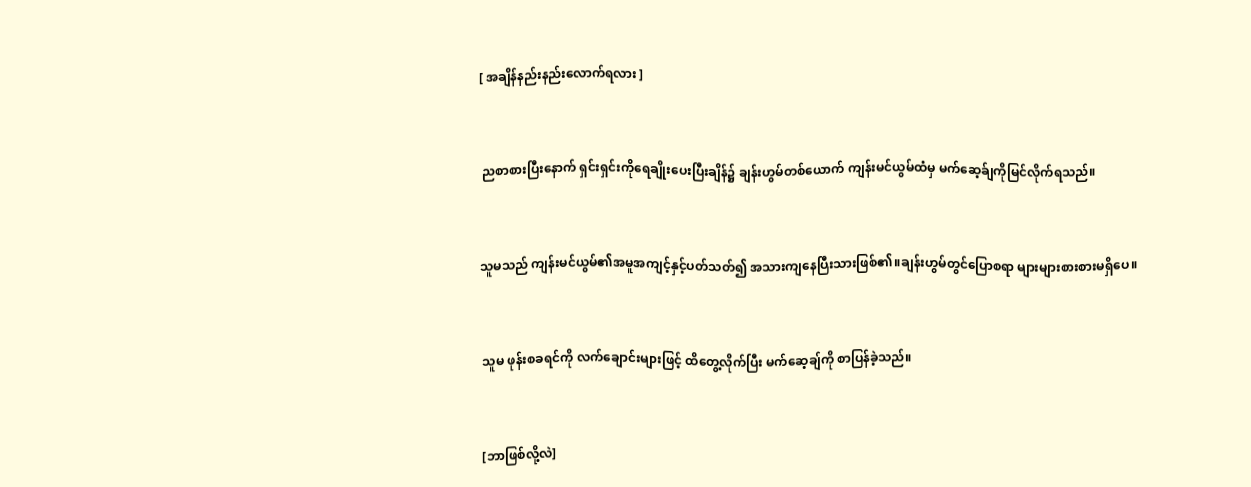[ အချိန်နည်းနည်းလောက်ရလား ]


 ညစာစားပြီးနောက် ရှင်းရှင်းကိုရေချိုးပေးပြီးချိန်၌ ချန်းဟွမ်တစ်ယောက် ကျန်းမင်ယွမ်ထံမှ မက်ဆေ့ခ်ျကိုမြင်လိုက်ရသည်။


သူမသည် ကျန်းမင်ယွမ်၏အမူအကျင့်နှင့်ပတ်သတ်၍ အသားကျနေပြီးသားဖြစ်၏။ချန်းဟွမ်တွင်ပြောစရာ များများစားစားမရှိပေ။


 သူမ ဖုန်းစခရင်ကို လက်ချောင်းများဖြင့် ထိတွေ့လိုက်ပြီး မက်ဆေ့ချ်ကို စာပြန်ခဲ့သည်။


 [ဘာဖြစ်လို့လဲ]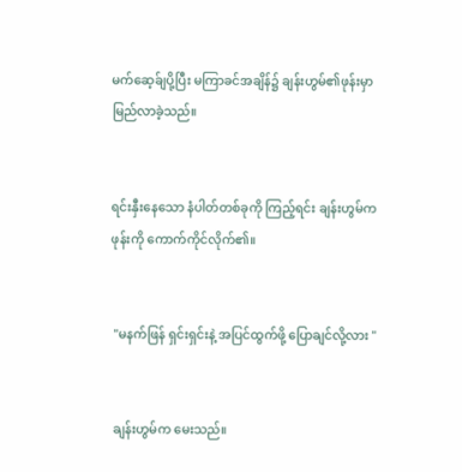မက်ဆေ့ခ်ျပို့ပြီး မကြာခင်အချိန်၌ ချန်းဟွမ်၏ဖုန်းမှာ မြည်လာခဲ့သည်။


ရင်းနှီးနေသော နံပါတ်တစ်ခုကို ကြည့်ရင်း ချန်းဟွမ်က ဖုန်းကို ကောက်ကိုင်လိုက်၏။


 "မနက်ဖြန် ရှင်းရှင်းနဲ့ အပြင်ထွက်ဖို့ ပြောချင်လို့လား "


 ချန်းဟွမ်က မေးသည်။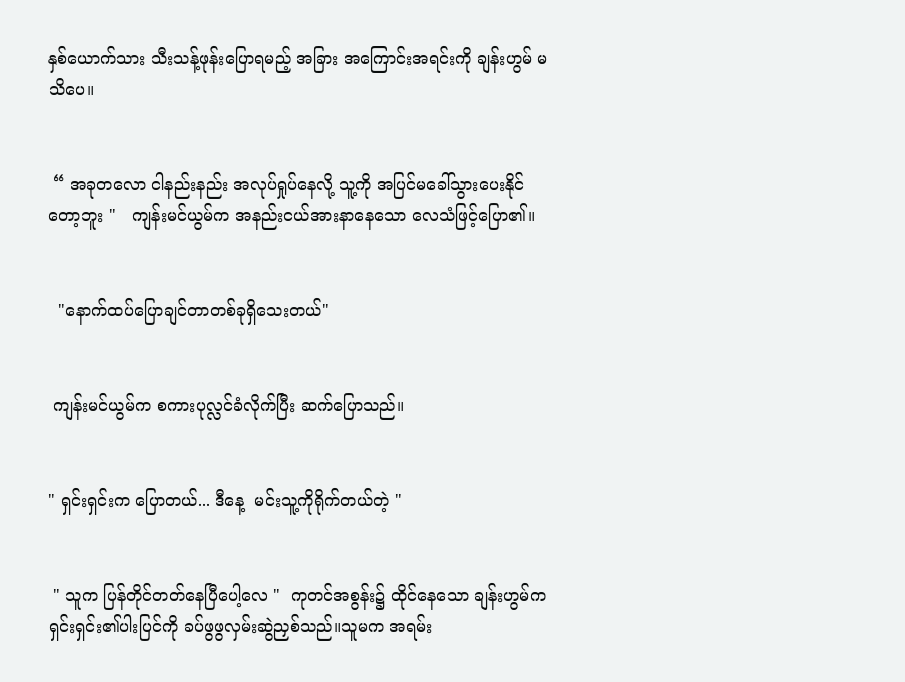နှစ်ယောက်သား သီးသန့်ဖုန်းပြောရမည့် အခြား အကြောင်းအရင်းကို ချန်းဟွမ် မသိပေ။


 “ အခုတလော ငါနည်းနည်း အလုပ်ရှုပ်နေလို့ သူ့ကို အပြင်မခေါ်သွားပေးနိုင်တော့ဘူး "   ကျန်းမင်ယွမ်က အနည်းငယ်အားနာနေသော လေသံဖြင့်ပြော၏။


  "နောက်ထပ်ပြောချင်တာတစ်ခုရှိသေးတယ်"


 ကျန်းမင်ယွမ်က စကားပုလ္လင်ခံလိုက်ပြီး ဆက်ပြောသည်။


" ရှင်းရှင်းက ပြောတယ်... ဒီနေ့  မင်းသူ့ကိုရိုက်တယ်တဲ့ "


 " သူက ပြန်တိုင်တတ်နေပြီပေါ့လေ "  ကုတင်အစွန်း၌ ထိုင်နေသော ချန်းဟွမ်က  ရှင်းရှင်း၏ပါးပြင်ကို ခပ်ဖွဖွလှမ်းဆွဲညှစ်သည်။သူမက အရမ်း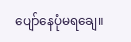ပျော်နေပုံမရချေ။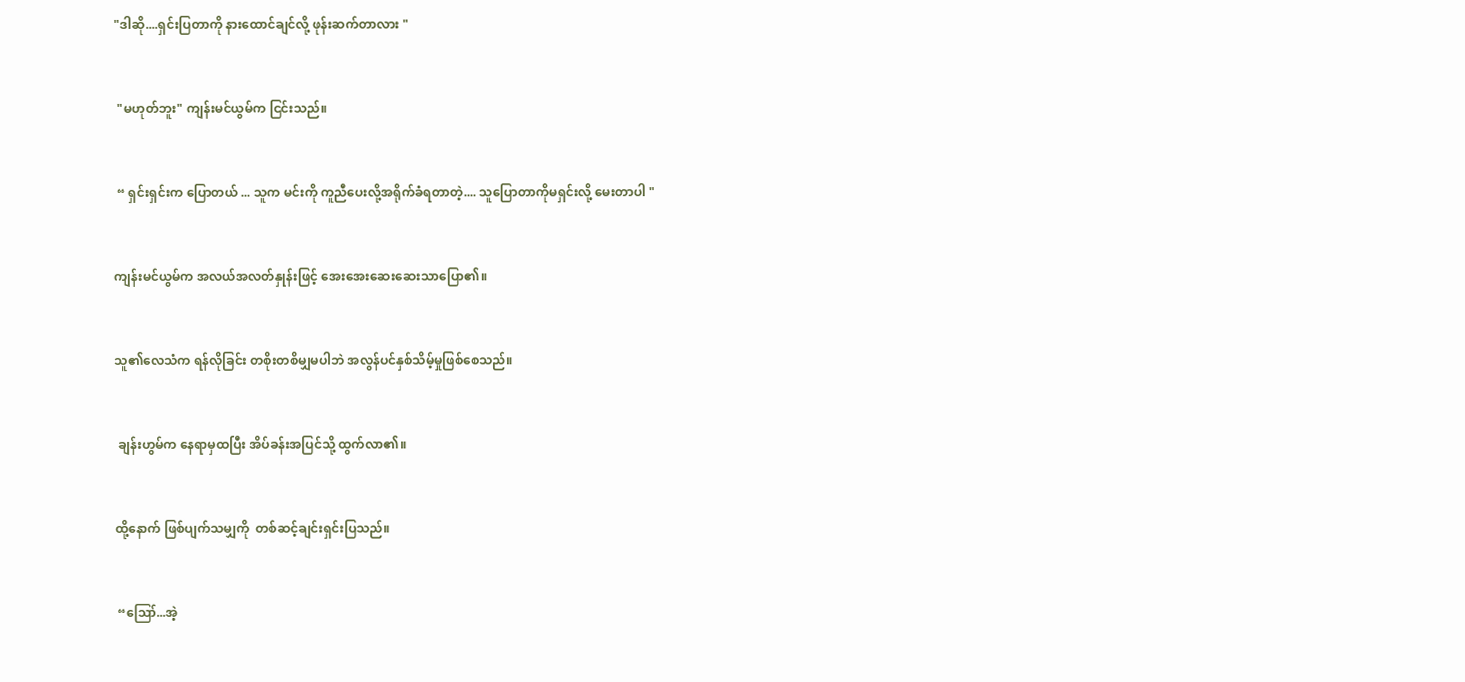"ဒါဆို....ရှင်းပြတာကို နားထောင်ချင်လို့ ဖုန်းဆက်တာလား "


 "မဟုတ်ဘူး" ကျန်းမင်ယွမ်က ငြင်းသည်။


 “ ရှင်းရှင်းက ပြောတယ် ... သူက မင်းကို ကူညီပေးလို့အရိုက်ခံရတာတဲ့.... သူပြောတာကိုမရှင်းလို့ မေးတာပါ "


ကျန်းမင်ယွမ်က အလယ်အလတ်နှုန်းဖြင့် အေးအေးဆေးဆေးသာပြော၏။


သူ၏လေသံက ရန်လိုခြင်း တစိုးတစိမျှမပါဘဲ အလွန်ပင်နှစ်သိမ့်မှုဖြစ်စေသည်။


 ချန်းဟွမ်က နေရာမှထပြီး အိပ်ခန်းအပြင်သို့ ထွက်လာ၏။


ထို့နောက် ဖြစ်ပျက်သမျှကို  တစ်ဆင့်ချင်းရှင်းပြသည်။


 “ဪ...အဲ့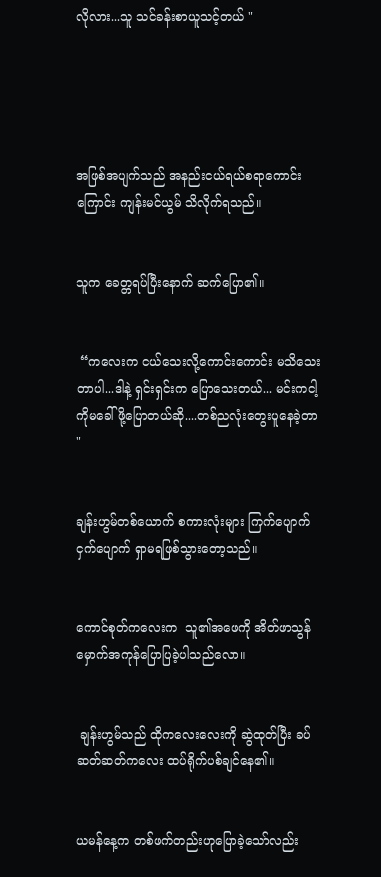လိုလား...သူ သင်ခန်းစာယူသင့်တယ် "





အဖြစ်အပျက်သည် အနည်းငယ်ရယ်စရာကောင်းကြောင်း ကျန်းမင်ယွမ် သိလိုက်ရသည်။


သူက ခေတ္တရပ်ပြီးနောက် ဆက်ပြော၏။


 “ကလေးက ငယ်သေးလို့ကောင်းကောင်း မသိသေးတာပါ...ဒါနဲ့ ရှင်းရှင်းက ပြောသေးတယ်... မင်းကငါ့ကိုမခေါ်ဖို့ပြောတယ်ဆို....တစ်ညလုံးတွေးပူနေခဲ့တာ "


ချန်းဟွမ်တစ်ယောက် စကားလုံးများ ကြက်ပျောက်ငှက်ပျောက် ရှာမရဖြစ်သွားတော့သည်။


ကောင်စုတ်ကလေးက  သူ၏အဖေကို အိတ်ဖာသွန်မှောက်အကုန်ပြောပြခဲ့ပါသည်လော။


 ချန်းဟွမ်သည် ထိုကလေးလေးကို ဆွဲထုတ်ပြီး ခပ်ဆတ်ဆတ်ကလေး ထပ်ရိုက်ပစ်ချင်နေ၏။


ယမန်နေ့က တစ်ဖက်တည်းဟုပြောခဲ့သော်လည်း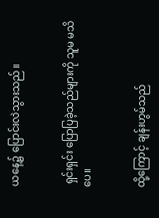ယနေ့၌ ပြောင်းလဲသွားသည်။


 ရှင်းရှင်း ပြောပြခဲ့သည်များကို သူမ မသိပေ။


ထို့ကြောင့် ချန်းဟွမ်သည်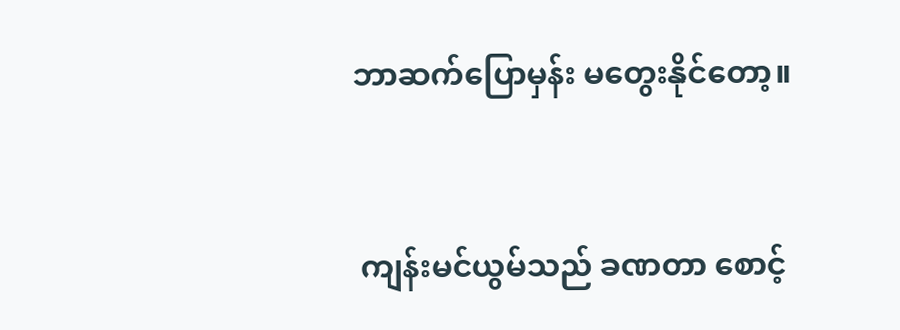ဘာဆက်ပြောမှန်း မတွေးနိုင်တော့။


 ကျန်းမင်ယွမ်သည် ခဏတာ စောင့်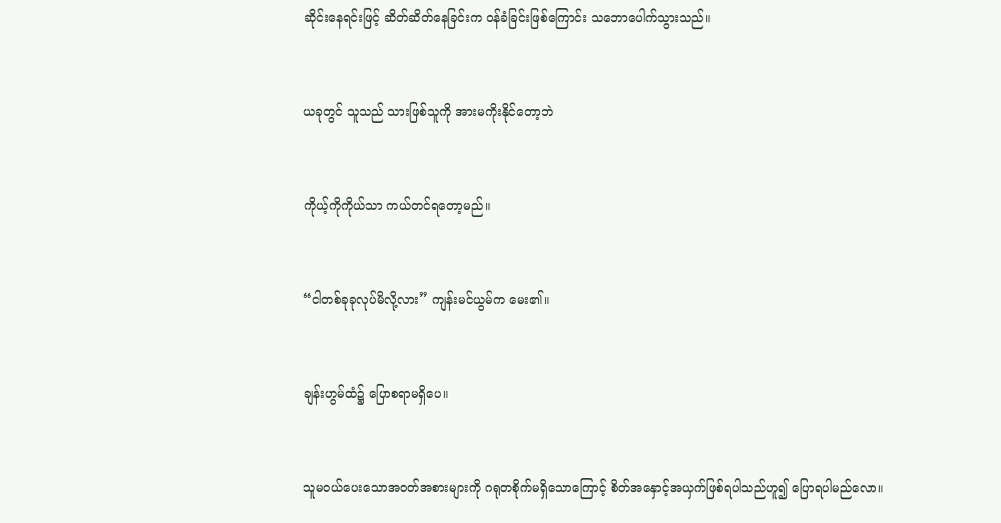ဆိုင်းနေရင်းဖြင့် ဆိတ်ဆိတ်နေခြင်းက ဝန်ခံခြင်းဖြစ်ကြောင်း သဘောပေါက်သွားသည်။


ယခုတွင် သူသည် သားဖြစ်သူကို အားမကိုးနိုင်တော့ဘဲ


ကိုယ့်ကိုကိုယ်သာ ကယ်တင်ရတော့မည်။


“ငါတစ်ခုခုလုပ်မိလို့လား” ကျန်းမင်ယွမ်က မေး၏။


ချန်းဟွမ်ထံ၌ ပြောစရာမရှိပေ။


သူမဝယ်ပေးသောအဝတ်အစားများကို ဂရုတစိုက်မရှိသောကြောင့် စိတ်အနှောင့်အယှက်ဖြစ်ရပါသည်ဟူ၍ ပြောရပါမည်လော။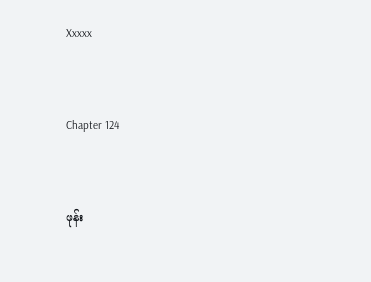Xxxxx


Chapter 124


ဖုန်း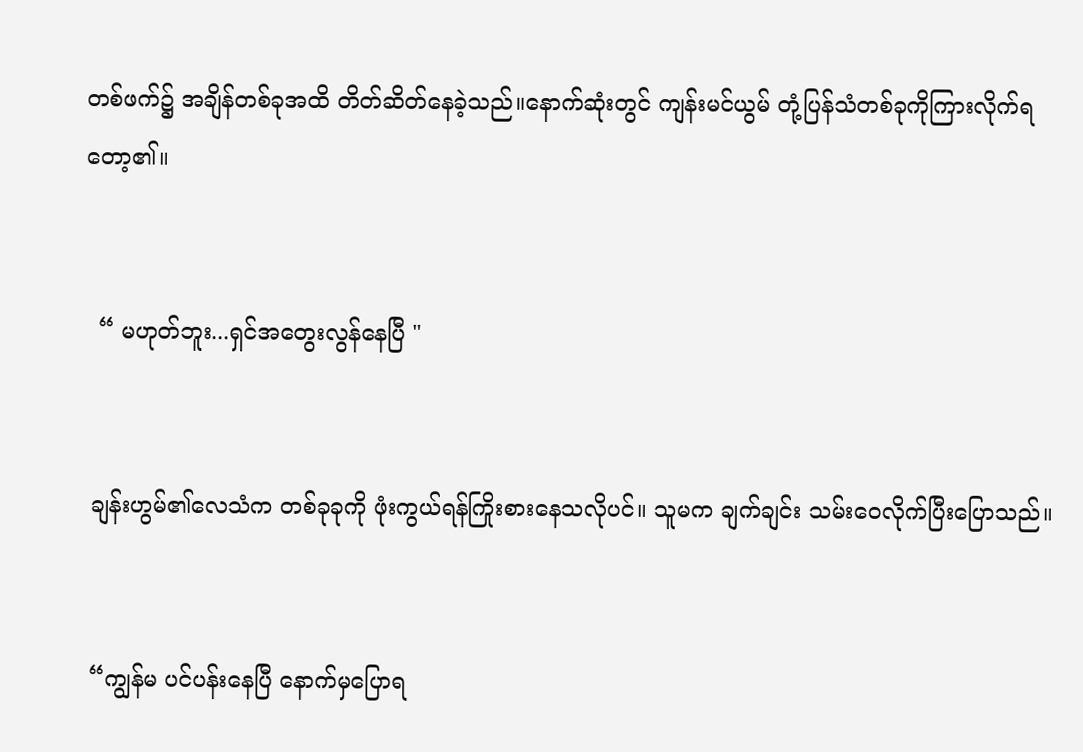တစ်ဖက်၌ အချိန်တစ်ခုအထိ တိတ်ဆိတ်နေခဲ့သည်။နောက်ဆုံးတွင် ကျန်းမင်ယွမ် တုံ့ပြန်သံတစ်ခုကိုကြားလိုက်ရတော့၏။


  “ မဟုတ်ဘူး...ရှင်အတွေးလွန်နေပြီ "


 ချန်းဟွမ်၏လေသံက တစ်ခုခုကို ဖုံးကွယ်ရန်ကြိုးစားနေသလိုပင်။ သူမက ချက်ချင်း သမ်းဝေလိုက်ပြီးပြောသည်။


 “ကျွန်မ ပင်ပန်းနေပြီ နောက်မှပြောရ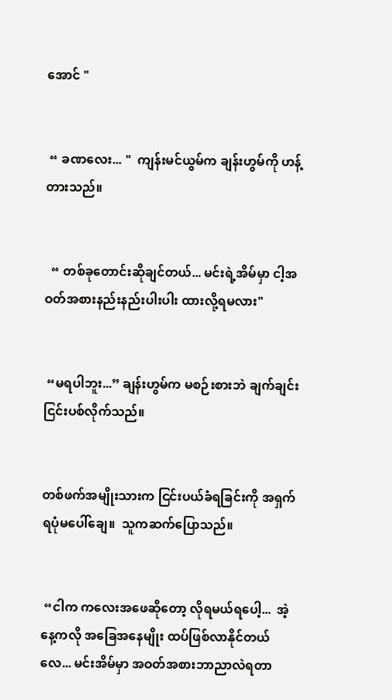အောင် "


 “ ခဏလေး‌... "  ကျန်းမင်ယွမ်က ချန်းဟွမ်ကို ဟန့်တားသည်။


  “ တစ်ခုတောင်းဆိုချင်တယ်... မင်းရဲ့အိမ်မှာ ငါ့အဝတ်အစားနည်းနည်းပါးပါး ထားလို့ရမလား"


 “မရပါဘူး...” ချန်းဟွမ်က မစဉ်းစားဘဲ ချက်ချင်း ငြင်းပစ်လိုက်သည်။


တစ်ဖက်အမျိုးသားက ငြင်းပယ်ခံရခြင်းကို အရှက်ရပုံမပေါ်‌ချေ။  သူကဆက်ပြောသည်။


 “ငါက ကလေးအဖေဆိုတော့ လိုရမယ်ရပေါ့...  အဲ့နေ့ကလို အခြေအနေမျိုး ထပ်ဖြစ်လာနိုင်တယ်လေ... မင်းအိမ်မှာ အဝတ်အစားဘာညာလဲရတာ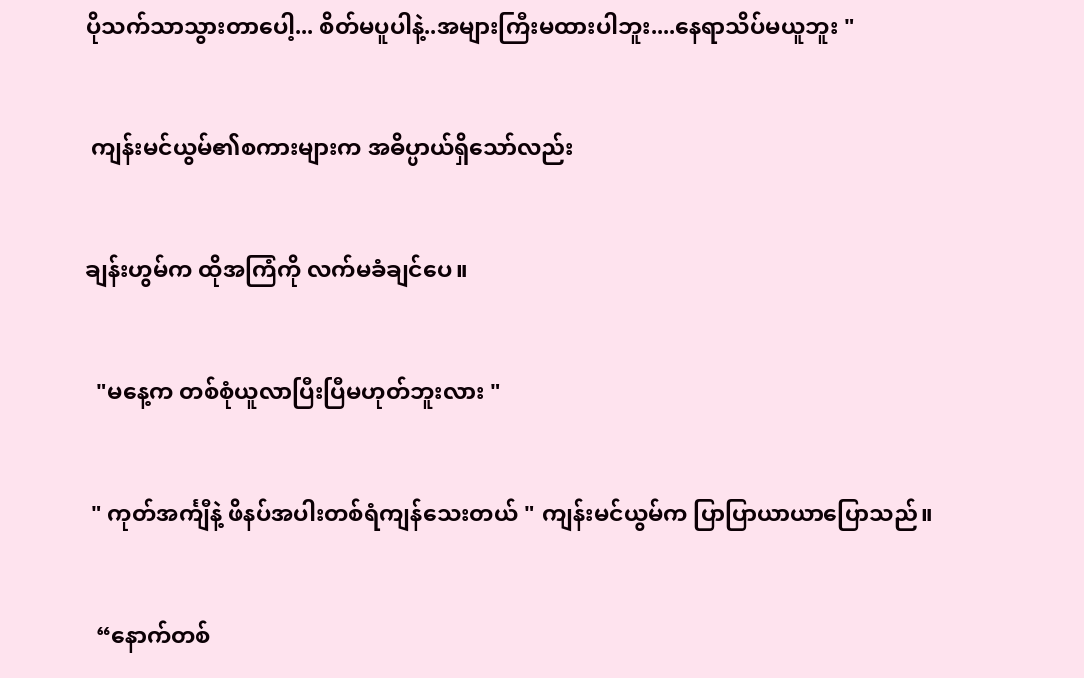ပိုသက်သာသွားတာပေါ့... စိတ်မပူပါနဲ့..အများကြီးမထားပါဘူး....နေရာသိပ်မယူဘူး "


 ကျန်းမင်ယွမ်၏စကားများက အဓိပ္ပာယ်ရှိသော်လည်း


ချန်းဟွမ်က ထိုအကြံကို လက်မခံချင်ပေ။


  "မနေ့က တစ်စုံယူလာပြီးပြီမဟုတ်ဘူးလား "


 " ကုတ်အင်္ကျီနဲ့ ဖိနပ်အပါးတစ်ရံကျန်သေးတယ် " ကျန်းမင်ယွမ်က ပြာပြာယာယာပြောသည်။


  “နောက်တစ်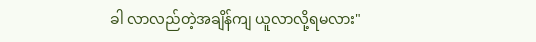ခါ လာလည်တဲ့အချိန်ကျ ယူလာလို့ရမလား"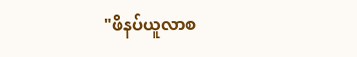"ဖိနပ်ယူလာစ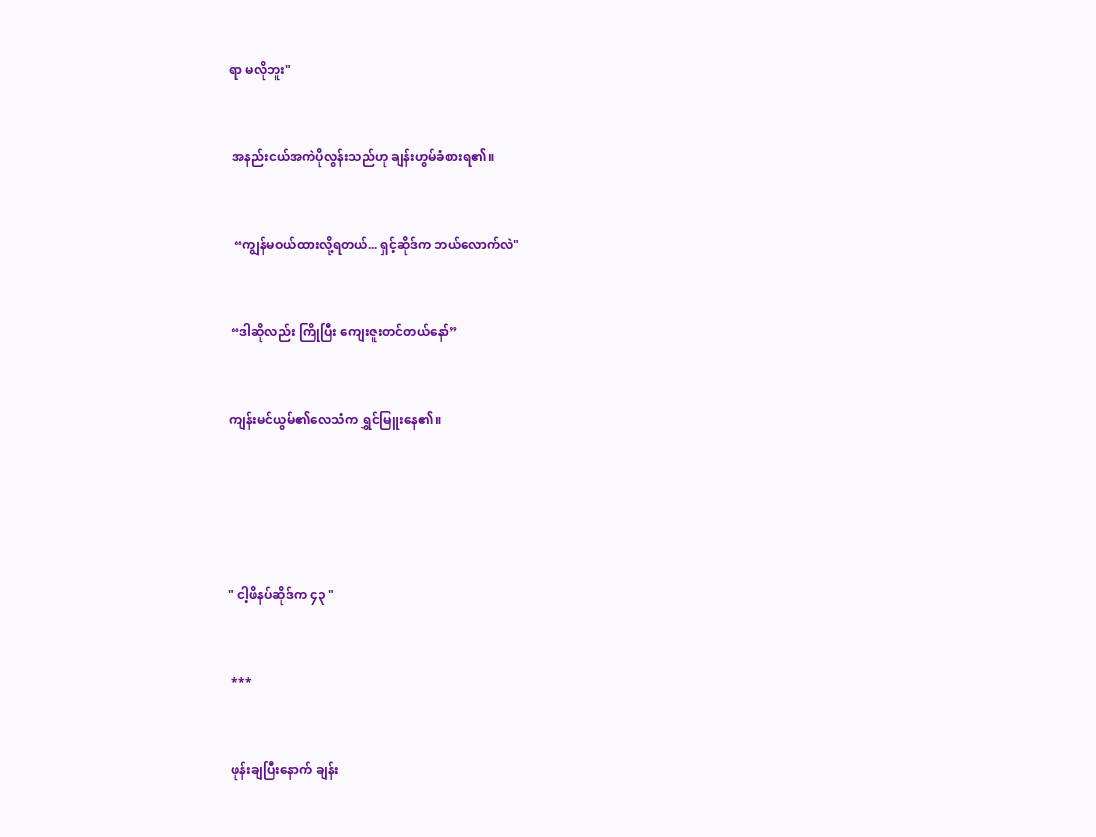ရာ မလိုဘူး"


 အနည်းငယ်အကဲပိုလွန်းသည်ဟု ချန်းဟွမ်ခံစားရ၏။


  “ကျွန်မဝယ်ထားလို့ရတယ်... ရှင့်ဆိုဒ်က ဘယ်လောက်လဲ"


 “ဒါဆိုလည်း ကြိုပြီး ကျေးဇူးတင်တယ်နော်”


ကျန်းမင်ယွမ်၏လေသံက ရွှင်မြူးနေ၏။





" ငါ့ဖိနပ်ဆိုဒ်က ၄၃ "


 ***


 ဖုန်းချပြီးနောက် ချန်း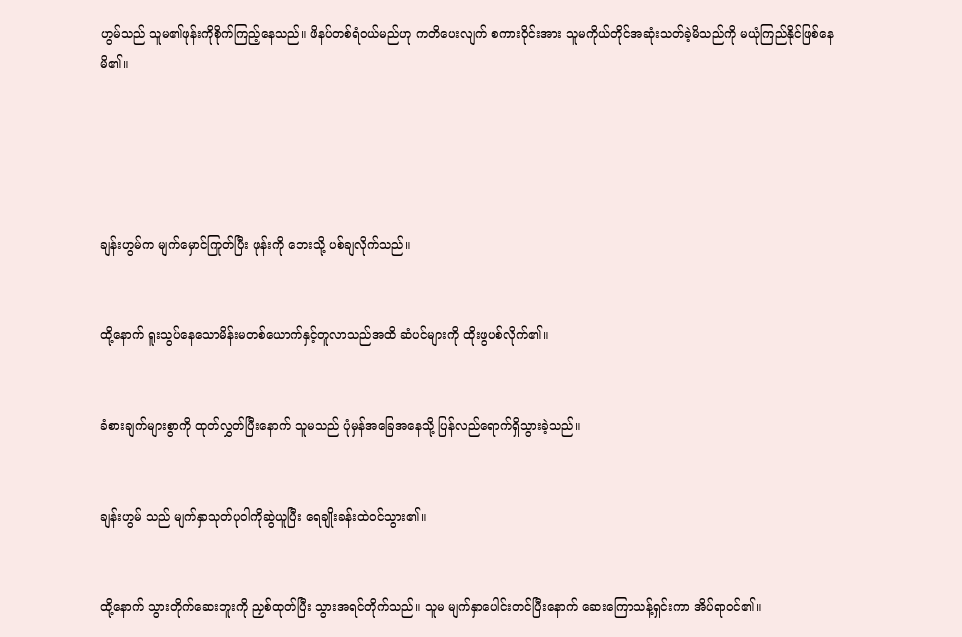ဟွမ်သည် သူမ၏ဖုန်းကိုစိုက်ကြည့်နေသည်။ ဖိနပ်တစ်ရံဝယ်မည်ဟု ကတိပေးလျက် စကားဝိုင်းအား သူမကိုယ်တိုင်အဆုံးသတ်ခဲ့မိသည်ကို မယုံကြည်နိုင်ဖြစ်နေမိ၏။





ချန်းဟွမ်က မျက်မှောင်ကြုတ်ပြီး ဖုန်းကို ဘေးသို့ ပစ်ချလိုက်သည်။


ထို့နောက် ရူးသွပ်နေသောမိန်းမတစ်ယောက်နှင့်တူလာသည်အထိ ဆံပင်များကို ထိုးဖွပစ်လိုက်၏။


ခံစားချက်များစွာကို ထုတ်လွှတ်ပြီးနောက် သူမသည် ပုံမှန်အခြေအနေသို့ ပြန်လည်ရောက်ရှိသွားခဲ့သည်။


ချန်းဟွမ် သည် မျက်နှာသုတ်ပုဝါကိုဆွဲယူပြီး ရေချိုးခန်းထဲဝင်သွား၏။


ထို့နောက် သွားတိုက်ဆေးဘူးကို ညှစ်ထုတ်ပြီး သွားအရင်တိုက်သည်။ သူမ မျက်နှာပေါင်းတင်ပြီးနောက် ဆေးကြောသန့်ရှင်းကာ အိပ်ရာဝင်၏။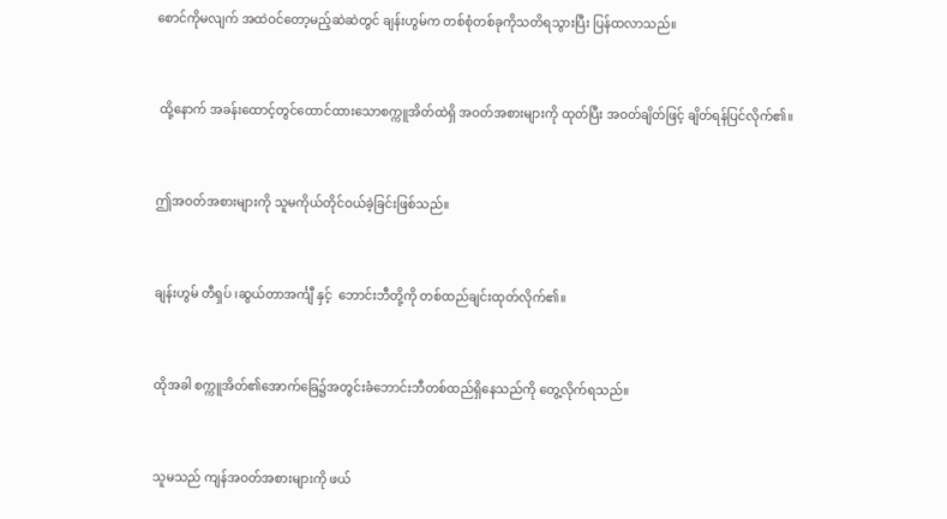စောင်ကိုမလျက် အထဲဝင်တော့မည့်ဆဲဆဲတွင် ချန်းဟွမ်က တစ်စုံတစ်ခုကိုသတိရသွားပြီး ပြန်ထလာသည်။


 ထို့နောက် အခန်းထောင့်တွင်ထောင်ထားသောစက္ကူအိတ်ထဲရှိ အဝတ်အစားများကို ထုတ်ပြီး အဝတ်ချိတ်ဖြင့် ချိတ်ရန်ပြင်လိုက်၏။


ဤအဝတ်အစားများကို သူမကိုယ်တိုင်ဝယ်ခဲ့ခြင်းဖြစ်သည်။


ချန်းဟွမ် တီရှပ် ၊ဆွယ်တာအင်္ကျီ နှင့်  ဘောင်းဘီတို့ကို တစ်ထည်ချင်းထုတ်လိုက်၏။


ထိုအခါ စက္ကူအိတ်၏အောက်ခြေ၌အတွင်းခံဘောင်းဘီတစ်ထည်ရှိနေသည်ကို တွေ့လိုက်ရသည်။


သူမသည် ကျန်အဝတ်အစားများကို ဖယ်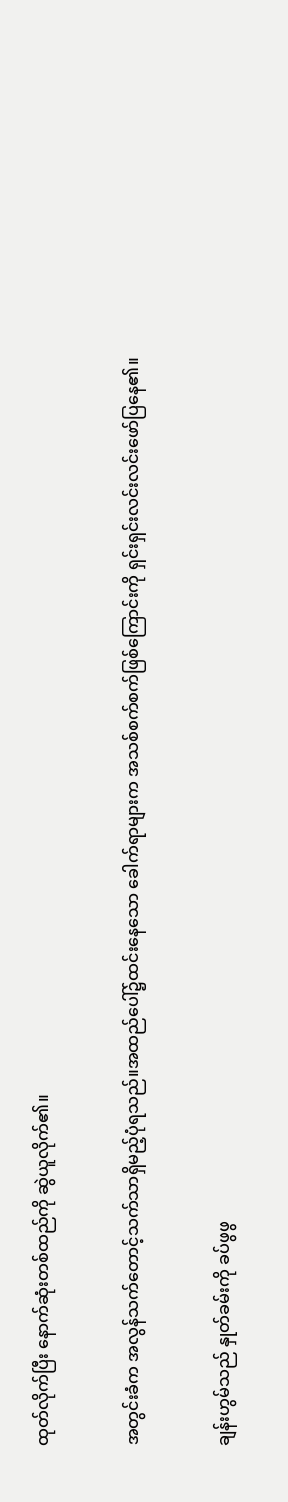ထုတ်လိုက်ပြီး‌ နောက်ဆုံးတစ်ထည်ကို ဆွဲယူလိုက်၏။


အတွင်းခံက အလွန်သက်တောင့်သက်သာရှိမည့်ပုံရသည်။အထည်ပေါ်၌ထင်းနေသော ခေါက်ရာများက အသစ်စက်စက်ဖြစ်ကြောင်းကို ရှင်းရှင်းလင်းလင်းဖော်ပြနေ၏။


ချန်းဟွမ်သည် နှုတ်ခမ်းကို ခပ်ဖွဖွ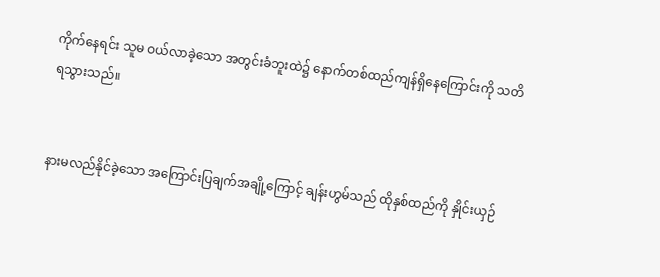ကိုက်နေရင်း သူမ ဝယ်လာခဲ့သော အတွင်းခံဘူးထဲ၌ နောက်တစ်ထည်ကျန်ရှိနေကြောင်းကို သတိရသွားသည်။


နားမလည်နိုင်ခဲ့သော အကြောင်းပြချက်အချို့ကြောင့် ချန်းဟွမ်သည် ထိုနှစ်ထည်ကို နှိုင်းယှဉ်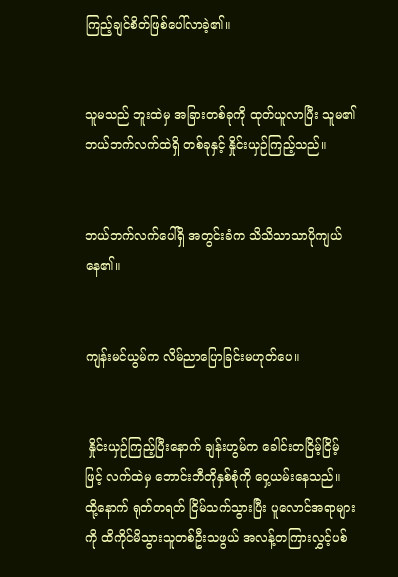ကြည့်ချင်စိတ်ဖြစ်‌ပေါ်လာခဲ့၏။


သူမသည် ဘူးထဲမှ အခြားတစ်ခုကို ထုတ်ယူလာပြီး သူမ၏ဘယ်ဘက်လက်ထဲရှိ တစ်ခုနှင့် နှိုင်းယှဉ်ကြည့်သည်။


ဘယ်ဘက်လက်ပေါ်ရှိ အတွင်းခံက သိသိသာသာပိုကျယ်နေ၏။


ကျန်းမင်ယွမ်က လိမ်ညာပြောခြင်းမဟုတ်ပေ။


 နှိုင်းယှဉ်ကြည့်ပြီးနောက် ချန်းဟွမ်က ခေါင်းတငြိမ့်ငြိမ့်ဖြင့် လက်ထဲမှ ဘောင်းဘီတိုနှစ်စုံကို ဝှေ့ယမ်းနေသည်။  ထို့နောက် ရုတ်တရတ် ငြိမ်သက်သွားပြီး ပူလောင်အရာများကို ထိကိုင်မိသွားသူတစ်ဦးသဖွယ် အလန့်တကြားလွှင့်ပစ်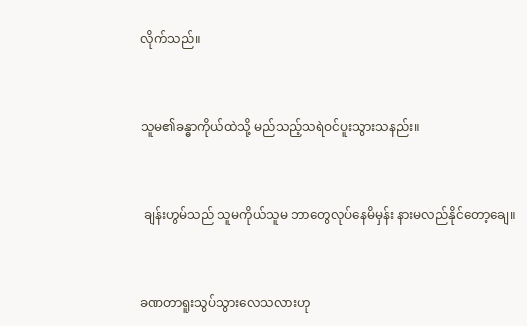လိုက်သည်။


သူမ၏ခန္ဓာကိုယ်ထဲသို့ မည်သည့်သရဲဝင်ပူးသွားသနည်း။


 ချန်းဟွမ်သည် သူမကိုယ်သူမ ဘာတွေလုပ်နေမိမှန်း နားမလည်နိုင်တော့ချေ။


ခဏတာရူးသွပ်သွားလေသလားဟု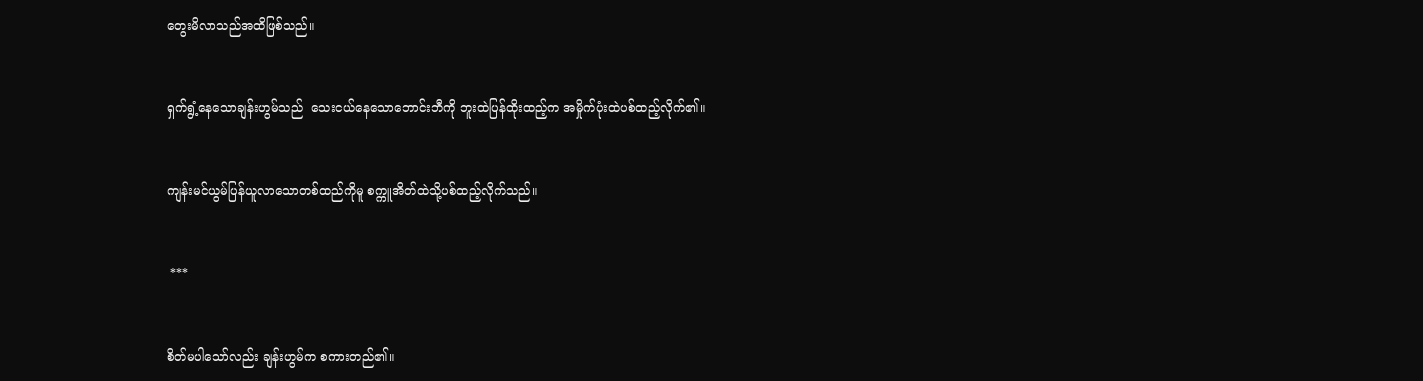တွေးမိလာသည်အထိဖြစ်သည်။


ရှက်ရွံ့နေသောချန်းဟွမ်သည်  သေးငယ်နေသောဘောင်းဘီကို ဘူးထဲပြန်ထိုးထည့်က အမှိုက်ပုံးထဲပစ်ထည့်လိုက်၏။


ကျန်းမင်ယွမ်ပြန်ယူလာသောတစ်ထည်ကိုမူ စက္ကူအိတ်ထဲသို့ပစ်ထည့်လိုက်သည်။


 ***


စိတ်မပါသော်လည်း ချန်းဟွမ်က စကားတည်၏။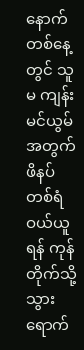နောက်တစ်နေ့တွင် သူမ ကျန်းမင်ယွမ်အတွက် ဖိနပ်တစ်ရံဝယ်ယူရန် ကုန်တိုက်သို့ သွားရောက်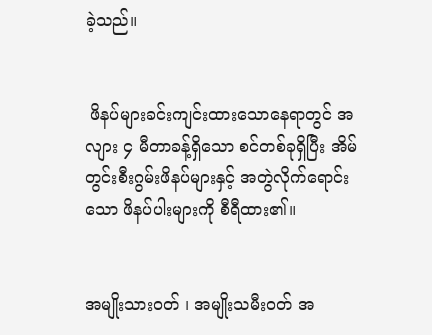ခဲ့သည်။


 ဖိနပ်များခင်းကျင်းထားသောနေရာတွင် အလျား ၄ မီတာခန့်ရှိသော စင်တစ်ခုရှိပြီး အိမ်တွင်းစီးဂွမ်းဖိနပ်များနှင့် အတွဲလိုက်ရောင်းသော ဖိနပ်ပါးများကို စီရီထား၏။


အမျိုးသားဝတ် ၊ အမျိုးသမီးဝတ် အ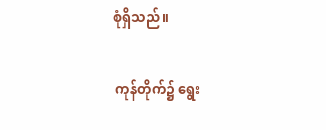စုံရှိ‌သည်။


 ကုန်တိုက်၌ ရွေး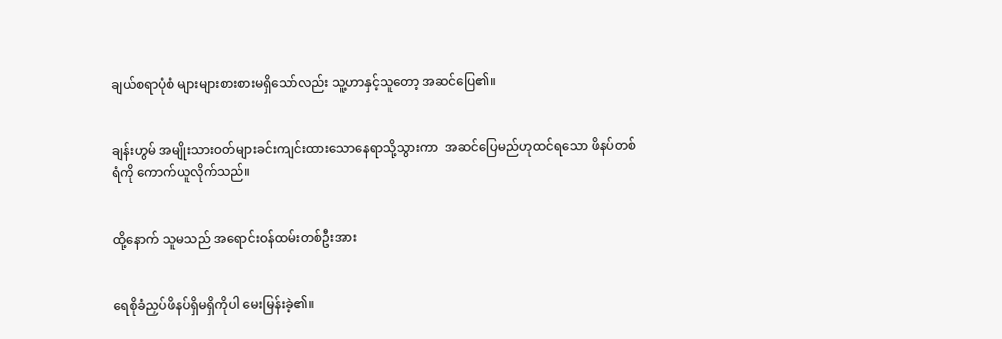ချယ်စရာပုံစံ များများစားစားမရှိသော်လည်း သူ့ဟာနှင့်သူတော့ အဆင်ပြေ၏။


ချန်းဟွမ် အမျိုးသားဝတ်များခင်းကျင်းထားသောနေရာသို့သွားကာ  အဆင်ပြေမည်ဟုထင်ရသော ဖိနပ်တစ်ရံကို ကောက်ယူလိုက်သည်။


ထို့နောက် သူမသည် အရောင်းဝန်ထမ်းတစ်ဦးအား


ရေစိုခံညှပ်ဖိနပ်ရှိမရှိကိုပါ မေးမြန်းခဲ့၏။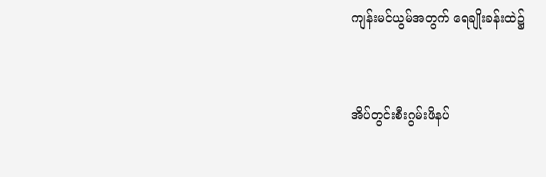ကျန်းမင်ယွမ်အတွက် ရေချိုးခန်းထဲ၌


အိပ်တွင်းစီးဂွမ်းဖိနပ်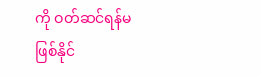ကို ဝတ်ဆင်ရန်မဖြစ်နိုင်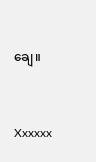ချေ။


Xxxxxx